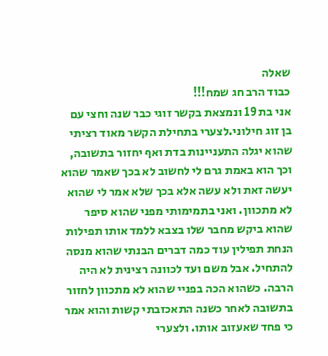שאלה
כבוד הרב חג שמח!!!
אני בת 19 ונמצאת בקשר זוגי כבר שנה וחצי עם בן זוג חילוני.לצערי בתחילת הקשר מאוד רציתי שהוא יגלה התעניינות בדת ואף יחזור בתשובה, וכך הוא באמת גרם לי לחשוב לא בכך שאמר שהוא יעשה זאת ולא עשה אלא בכך שלא אמר לי שהוא לא מתכוון. ואני בתמימותי מפני שהוא סיפר שהוא ביקש מחבר שלו בצבא ללמד אותו תפילות הנחת תפילין עוד כמה דברים הבנתי שהוא מנסה להתחיל. אבל משם ועד לכוונה רצינית לא היה הרבה. כשהוא הכה בפניי שהוא לא מתכוון לחזור בתשובה לאחר כשנה התאכזבתי קשות והוא אמר כי פחד שאעזוב אותו. ולצערי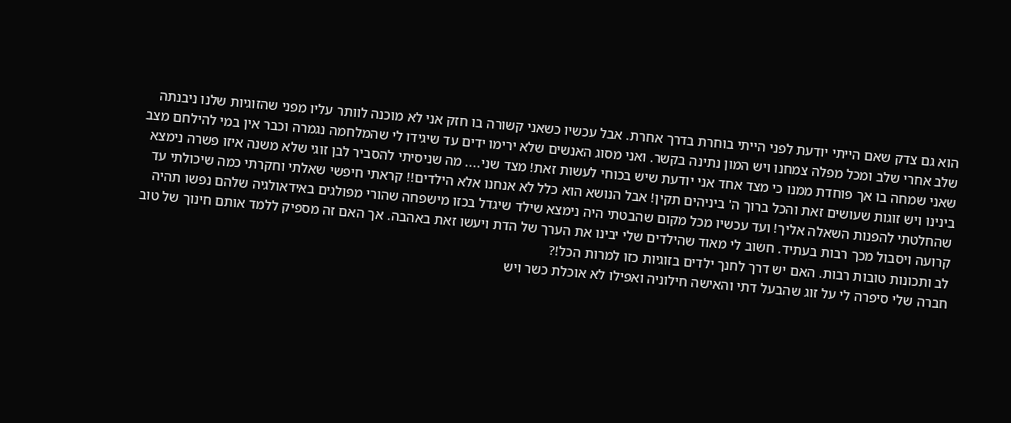הוא גם צדק שאם הייתי יודעת לפני הייתי בוחרת בדרך אחרת. אבל עכשיו כשאני קשורה בו חזק אני לא מוכנה לוותר עליו מפני שהזוגיות שלנו ניבנתה שלב אחרי שלב ומכל מפלה צמחנו ויש המון נתינה בקשר. ואני מסוג האנשים שלא ירימו ידים עד שיגידו לי שהמלחמה נגמרה וכבר אין במי להילחם מצב שאני שמחה בו אך פוחדת ממנו כי מצד אחד אני יודעת שיש בכוחי לעשות זאת! מצד שני.... מה שניסיתי להסביר לבן זוגי שלא משנה איזו פשרה נימצא בינינו ויש זוגות שעושים זאת והכל ברוך ה' ביניהים תקין! אבל הנושא הוא כלל לא אנחנו אלא הילדים!! קראתי חיפשי שאלתי וחקרתי כמה שיכולתי עד שהחלטתי להפנות השאלה אליך! ועד עכשיו מכל מקום שהבטתי היה נימצא שילד שיגדל בכזו מישפחה שהורי מפולגים באידאולגיה שלהם נפשו תהיה קרועה ויסבול מכך רבות בעתיד. חשוב לי מאוד שהילדים שלי יבינו את הערך של הדת ויעשו זאת באהבה. אך האם זה מספיק ללמד אותם חינוך של טוב לב ותכונות טובות רבות. האם יש דרך לחנך ילדים בזוגיות כזו למרות הכל!?
חברה שלי סיפרה לי על זוג שהבעל דתי והאישה חילוניה ואפילו לא אוכלת כשר ויש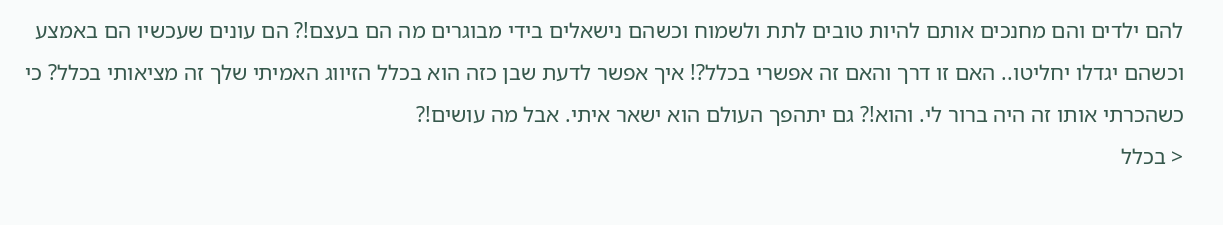להם ילדים והם מחנכים אותם להיות טובים לתת ולשמוח וכשהם נישאלים בידי מבוגרים מה הם בעצם!? הם עונים שעכשיו הם באמצע וכשהם יגדלו יחליטו.. האם זו דרך והאם זה אפשרי בכלל?! איך אפשר לדעת שבן כזה הוא בכלל הזיווג האמיתי שלך זה מציאותי בכלל? כי כשהכרתי אותו זה היה ברור לי. והוא!? גם יתהפך העולם הוא ישאר איתי. אבל מה עושים!?
< בכלל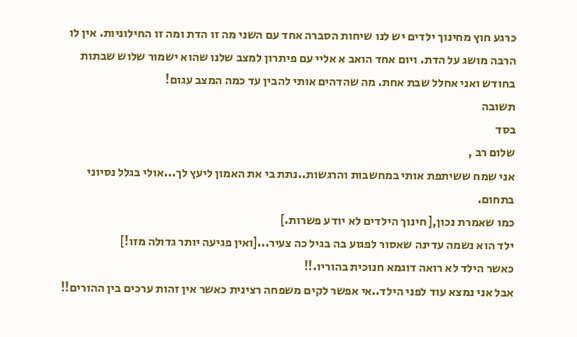כרגע חוץ מחינוך ילדים יש לנו שיחות הסברה אחד עם השני מה זו הדת ומה זו החילוניות. אין לו הרבה מושג על הדת. ויום אחד הואב א אליי עם פיתרון למצב שלנו שהוא ישמור שלוש שבתות בחודש ואני אחלל שבת אחת. מה שהדהים אותי להבין עד כמה המצב עגום!
תשובה
בסד
שלום רב ,
אני שמח ששיתפת אותי במחשבות והרגשות..נתת בי את האמון ליעץ לך...אולי בגלל נסיוני בתחום.
כמו שאמרת נכון,[ חינוך הילדים לא יודע פשרות.]
ילד הוא נשמה עדינה שאסור לפגוע בה בגיל כה צעיר...[ואין פגיעה יותר גדולה מזו!]
כאשר הילד לא רואה דוגמא חנוכית בהוריו.!!
אבל אני נמצא עוד לפני הילד..אי אפשר לקים משפחה רצינית כאשר אין זהות ערכים בין ההורים!!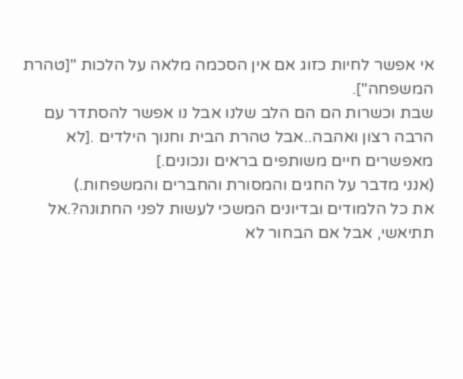אי אפשר לחיות כזוג אם אין הסכמה מלאה על הלכות "[טהרת המשפחה"].
שבת וכשרות הם הם הלב שלנו אבל נו אפשר להסתדר עם הרבה רצון ואהבה..אבל טהרת הבית וחנוך הילדים .[לא מאפשרים חיים משותפים בראים ונכונים.]
(אנני מדבר על החגים והמסורת והחברים והמשפחות.)
את כל הלמודים ובדיונים המשכי לעשות לפני החתונה?.אל תתיאשי, אבל אם הבחור לא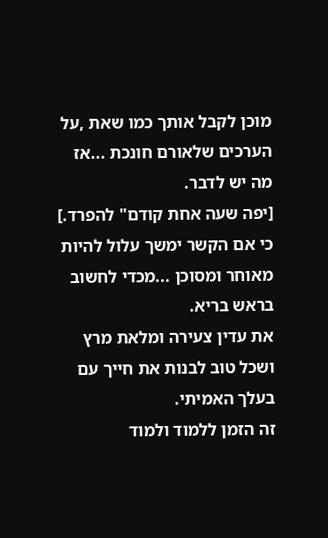מוכן לקבל אותך כמו שאת ,על הערכים שלאורם חונכת ...אז מה יש לדבר.
[יפה שעה אחת קודם" להפרד.]
כי אם הקשר ימשך עלול להיות מאוחר ומסוכן ...מכדי לחשוב בראש בריא.
את עדין צעירה ומלאת מרץ ושכל טוב לבנות את חייך עם בעלך האמיתי.
זה הזמן ללמוד ולמוד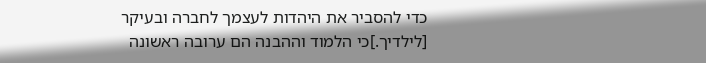כדי להסביר את היהדות לעצמך לחברה ובעיקר [לילדיך.]כי הלמוד וההבנה הם ערובה ראשונה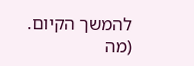להמשך הקיום.
(מה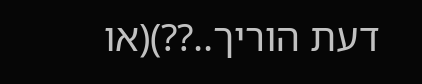דעת הוריך..??)(או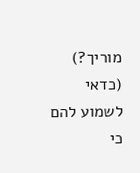מוריך?)
(כדאי לשמוע להם כי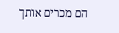הם מכרים אותך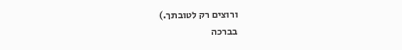ורוצים רק לטובתך.)
בברכה